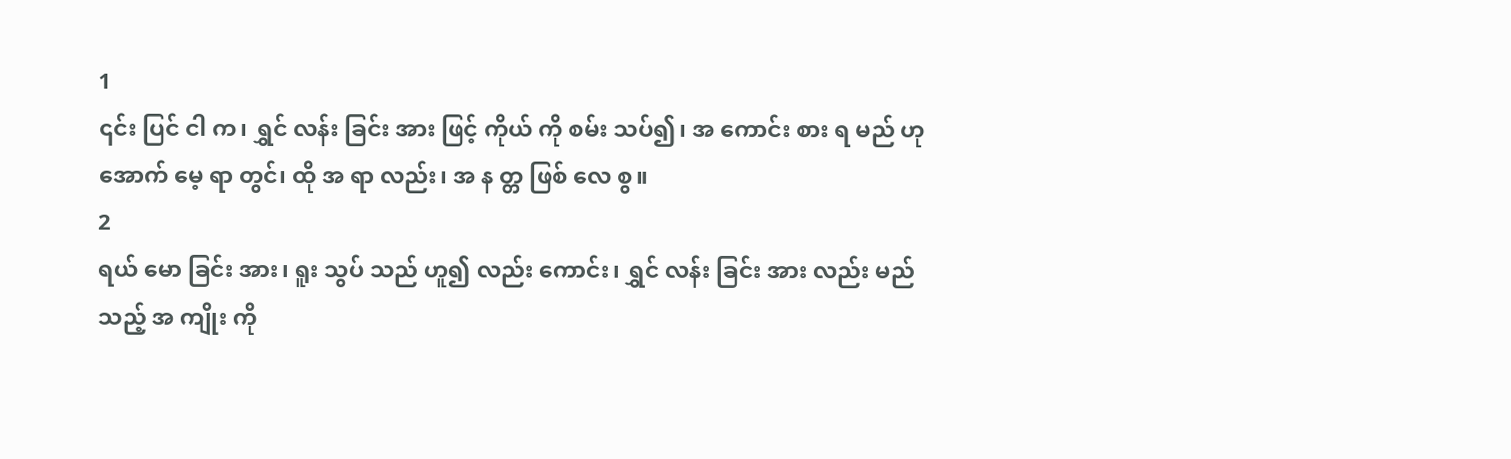1
၎င်း ပြင် ငါ က၊ ရွှင် လန်း ခြင်း အား ဖြင့် ကိုယ် ကို စမ်း သပ်၍၊ အ ကောင်း စား ရ မည် ဟု အောက် မေ့ ရာ တွင်၊ ထို အ ရာ လည်း၊ အ န တ္တ ဖြစ် လေ စွ။
2
ရယ် မော ခြင်း အား၊ ရူး သွပ် သည် ဟူ၍ လည်း ကောင်း၊ ရွှင် လန်း ခြင်း အား လည်း မည် သည့် အ ကျိုး ကို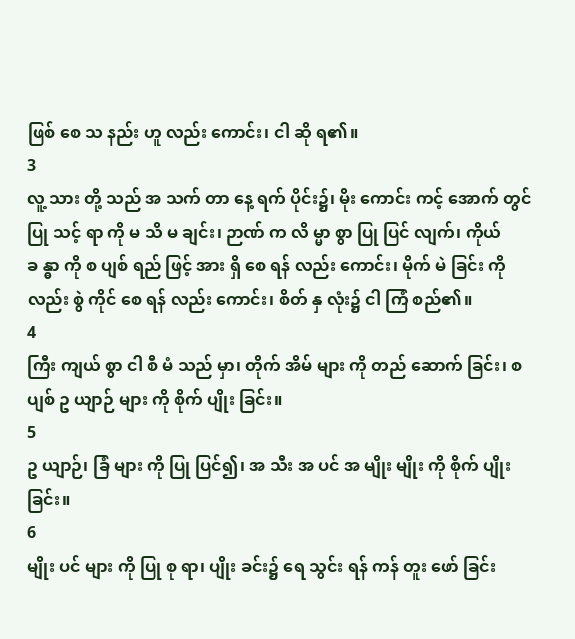ဖြစ် စေ သ နည်း ဟူ လည်း ကောင်း၊ ငါ ဆို ရ၏။
3
လူ့ သား တို့ သည် အ သက် တာ နေ့ ရက် ပိုင်း၌၊ မိုး ကောင်း ကင့် အောက် တွင် ပြု သင့် ရာ ကို မ သိ မ ချင်း၊ ဉာဏ် က လိ မ္မာ စွာ ပြု ပြင် လျက်၊ ကိုယ် ခ န္ဓာ ကို စ ပျစ် ရည် ဖြင့် အား ရှိ စေ ရန် လည်း ကောင်း၊ မိုက် မဲ ခြင်း ကို လည်း စွဲ ကိုင် စေ ရန် လည်း ကောင်း၊ စိတ် နှ လုံး၌ ငါ ကြံ စည်၏။
4
ကြီး ကျယ် စွာ ငါ စီ မံ သည် မှာ၊ တိုက် အိမ် များ ကို တည် ဆောက် ခြင်း၊ စ ပျစ် ဥ ယျာဉ် များ ကို စိုက် ပျိုး ခြင်း။
5
ဥ ယျာဉ်၊ ခြံ များ ကို ပြု ပြင်၍၊ အ သီး အ ပင် အ မျိုး မျိုး ကို စိုက် ပျိုး ခြင်း။
6
မျိုး ပင် များ ကို ပြု စု ရာ၊ ပျိုး ခင်း၌ ရေ သွင်း ရန် ကန် တူး ဖော် ခြင်း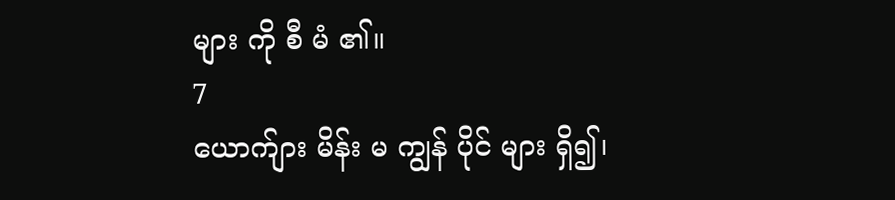များ ကို စီ မံ ၏။
7
ယောက်ျား မိန်း မ ကျွန် ပိုင် များ ရှိ၍၊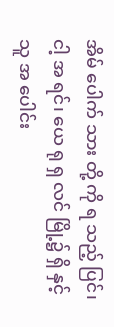အိမ် ပေါက် သား တို့ ကို ရ သည့် ပြင်၊ ငါ့ အ ရင်၊ ယေ ရု ရှ လင် မြို့၌ ရှိ နှင့် သူ အ ပေါင်း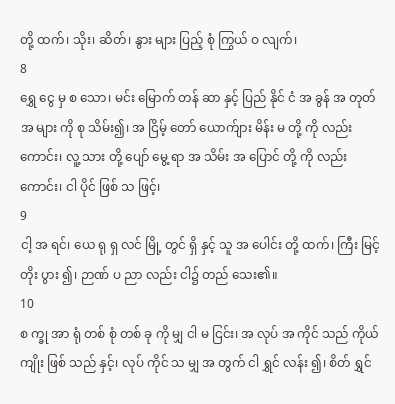တို့ ထက်၊ သိုး၊ ဆိတ်၊ နွား များ ပြည့် စုံ ကြွယ် ဝ လျက်၊
8
ရွှေ ငွေ မှ စ သော၊ မင်း မြောက် တန် ဆာ နှင့် ပြည် နိုင် ငံ အ ခွန် အ တုတ် အ များ ကို စု သိမ်း၍၊ အ ငြိမ့် တော် ယောက်ျား မိန်း မ တို့ ကို လည်း ကောင်း၊ လူ့ သား တို့ ပျော် မွေ့ ရာ အ သိမ်း အ ပြောင် တို့ ကို လည်း ကောင်း၊ ငါ ပိုင် ဖြစ် သ ဖြင့်၊
9
ငါ့ အ ရင်၊ ယေ ရု ရှ လင် မြို့ တွင် ရှိ နှင့် သူ အ ပေါင်း တို့ ထက်၊ ကြီး မြင့် တိုး ပွား ၍၊ ဉာဏ် ပ ညာ လည်း ငါ၌ တည် သေး၏။
10
စ က္ခု အာ ရုံ တစ် စုံ တစ် ခု ကို မျှ ငါ မ ငြင်း၊ အ လုပ် အ ကိုင် သည် ကိုယ် ကျိုး ဖြစ် သည် နှင့်၊ လုပ် ကိုင် သ မျှ အ တွက် ငါ ရွှင် လန်း ၍၊ စိတ် ရွှင်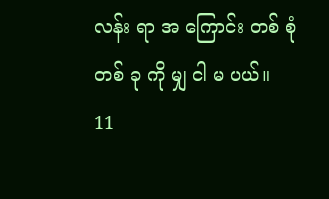လန်း ရာ အ ကြောင်း တစ် စုံ တစ် ခု ကို မျှ ငါ မ ပယ်။
11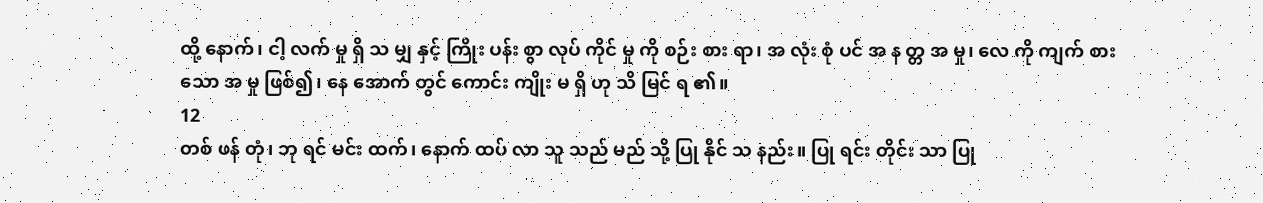ထို့ နောက်၊ ငါ့ လက် မှု ရှိ သ မျှ နှင့် ကြိုး ပန်း စွာ လုပ် ကိုင် မှု ကို စဉ်း စား ရာ၊ အ လုံး စုံ ပင် အ န တ္တ အ မှု၊ လေ ကို ကျက် စား သော အ မှု ဖြစ်၍၊ နေ အောက် တွင် ကောင်း ကျိုး မ ရှိ ဟု သိ မြင် ရ ၏။
12
တစ် ဖန် တုံ၊ ဘု ရင် မင်း ထက်၊ နောက် ထပ် လာ သူ သည် မည် သို့ ပြု နိုင် သ နည်း။ ပြု ရင်း တိုင်း သာ ပြု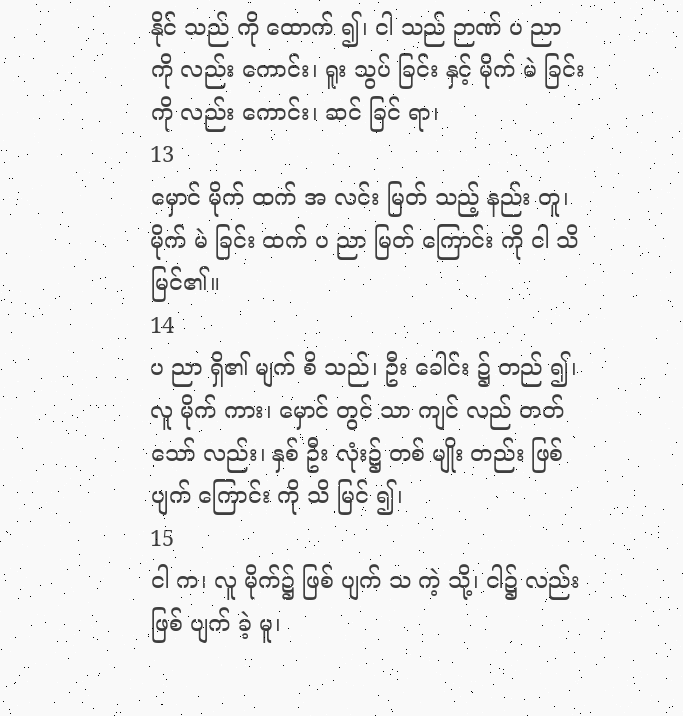နိုင် သည် ကို ထောက် ၍၊ ငါ သည် ဉာဏ် ပ ညာ ကို လည်း ကောင်း၊ ရူး သွပ် ခြင်း နှင့် မိုက် မဲ ခြင်း ကို လည်း ကောင်း၊ ဆင် ခြင် ရာ၊
13
မှောင် မိုက် ထက် အ လင်း မြတ် သည့် နည်း တူ၊ မိုက် မဲ ခြင်း ထက် ပ ညာ မြတ် ကြောင်း ကို ငါ သိ မြင်၏။
14
ပ ညာ ရှိ၏ မျက် စိ သည်၊ ဦး ခေါင်း ၌ တည် ၍၊ လူ မိုက် ကား၊ မှောင် တွင် သာ ကျင် လည် တတ် သော် လည်း၊ နှစ် ဦး လုံး၌ တစ် မျိုး တည်း ဖြစ် ပျက် ကြောင်း ကို သိ မြင် ၍၊
15
ငါ က၊ လူ မိုက်၌ ဖြစ် ပျက် သ ကဲ့ သို့၊ ငါ၌ လည်း ဖြစ် ပျက် ခဲ့ မူ၊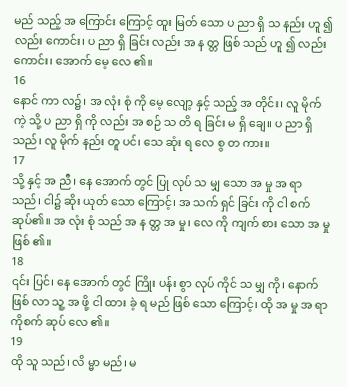မည် သည့် အ ကြောင်း ကြောင့် ထူး မြတ် သော ပ ညာ ရှိ သ နည်း ဟူ ၍ လည်း ကောင်း၊ ပ ညာ ရှိ ခြင်း လည်း အ န တ္တ ဖြစ် သည် ဟူ ၍ လည်း ကောင်း၊ အောက် မေ့ လေ ၏။
16
နောင် ကာ လ၌၊ အ လုံး စုံ ကို မေ့ လျော့ နှင့် သည့် အ တိုင်း၊ လူ မိုက် ကဲ့ သို့ ပ ညာ ရှိ ကို လည်း အ စဉ် သ တိ ရ ခြင်း မ ရှိ ချေ။ ပ ညာ ရှိ သည်၊ လူ မိုက် နည်း တူ ပင်၊ သေ ဆုံး ရ လေ စွ တ ကား။
17
သို့ နှင့် အ ညီ၊ နေ အောက် တွင် ပြု လုပ် သ မျှ သော အ မှု အ ရာ သည်၊ ငါ၌ ဆိုး ယုတ် သော ကြောင့်၊ အ သက် ရှင် ခြင်း ကို ငါ စက် ဆုပ်၏။ အ လုံး စုံ သည် အ န တ္တ အ မှု၊ လေ ကို ကျက် စား သော အ မှု ဖြစ် ၏။
18
၎င်း ပြင်၊ နေ အောက် တွင် ကြိုး ပန်း စွာ လုပ် ကိုင် သ မျှ ကို၊ နောက် ဖြစ် လာ သူ့ အ ဖို့ ငါ ထား ခဲ့ ရ မည် ဖြစ် သော ကြောင့်၊ ထို အ မှု အ ရာ ကိုစက် ဆုပ် လေ ၏။
19
ထို သူ သည်၊ လိ မ္မာ မည်၊ မ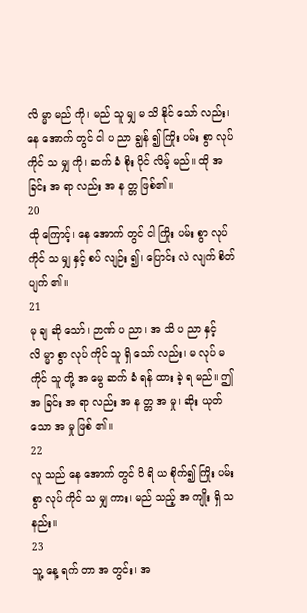လိ မ္မာ မည် ကို၊ မည် သူ မျှ မ သိ နိုင် သော် လည်း၊ နေ အောက် တွင် ငါ ပ ညာ ချွန် ၍ ကြိုး ပမ်း စွာ လုပ် ကိုင် သ မျှ ကို၊ ဆက် ခံ စိုး ပိုင် လိမ့် မည်။ ထို အ ခြင်း အ ရာ လည်း အ န တ္တ ဖြစ်၏။
20
ထို ကြောင့်၊ နေ အောက် တွင် ငါ ကြိုး ပမ်း စွာ လုပ် ကိုင် သ မျှ နှင့် စပ် လျဉ်း ၍၊ ပြောင်း လဲ လျက် စိတ် ပျက် ၏။
21
မု ချ ဆို သော်၊ ဉာဏ် ပ ညာ၊ အ သိ ပ ညာ နှင့် လိ မ္မာ စွာ လုပ် ကိုင် သူ ရှိ သော် လည်း၊ မ လုပ် မ ကိုင် သူ တို့ အ မွေ ဆက် ခံ ရန် ထား ခဲ့ ရ မည်။ ဤ အ ခြင်း အ ရာ လည်း အ န တ္တ အ မှု၊ ဆိုး ယုတ် သော အ မှု ဖြစ် ၏။
22
လူ သည် နေ အောက် တွင် ဝိ ရိ ယ စိုက်၍ ကြိုး ပမ်း စွာ လုပ် ကိုင် သ မျှ ကား၊ မည် သည့် အ ကျိုး ရှိ သ နည်း။
23
သူ့ နေ့ ရက် တာ အ တွင်း၊ အ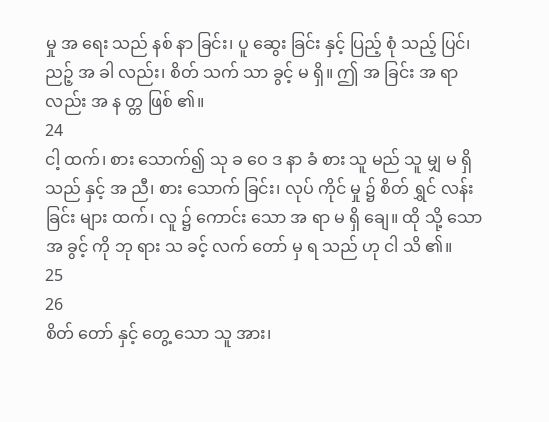မှု အ ရေး သည် နစ် နာ ခြင်း၊ ပူ ဆွေး ခြင်း နှင့် ပြည့် စုံ သည့် ပြင်၊ ညဉ့် အ ခါ လည်း၊ စိတ် သက် သာ ခွင့် မ ရှိ။ ဤ အ ခြင်း အ ရာ လည်း အ န တ္တ ဖြစ် ၏။
24
ငါ့ ထက်၊ စား သောက်၍ သု ခ ဝေ ဒ နာ ခံ စား သူ မည် သူ မျှ မ ရှိ သည် နှင့် အ ညီ၊ စား သောက် ခြင်း၊ လုပ် ကိုင် မှု ၌ စိတ် ရွှင် လန်း ခြင်း များ ထက်၊ လူ ၌ ကောင်း သော အ ရာ မ ရှိ ချေ။ ထို သို့ သော အ ခွင့် ကို ဘု ရား သ ခင့် လက် တော် မှ ရ သည် ဟု ငါ သိ ၏။
25
26
စိတ် တော် နှင့် တွေ့ သော သူ အား၊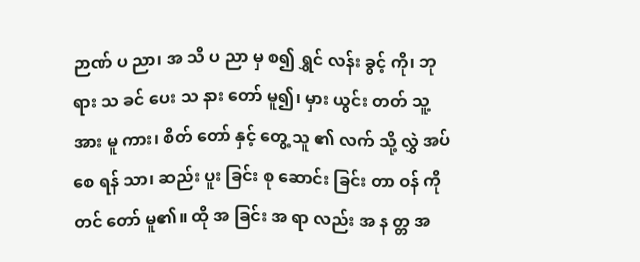ဉာဏ် ပ ညာ၊ အ သိ ပ ညာ မှ စ၍ ရွှင် လန်း ခွင့် ကို၊ ဘု ရား သ ခင် ပေး သ နား တော် မူ၍၊ မှား ယွင်း တတ် သူ့ အား မူ ကား၊ စိတ် တော် နှင့် တွေ့ သူ ၏ လက် သို့ လွှဲ အပ် စေ ရန် သာ၊ ဆည်း ပူး ခြင်း စု ဆောင်း ခြင်း တာ ဝန် ကို တင် တော် မူ၏။ ထို အ ခြင်း အ ရာ လည်း အ န တ္တ အ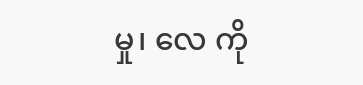မှု၊ လေ ကို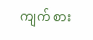ကျက် စား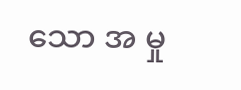သော အ မှု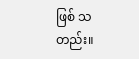ဖြစ် သ တည်း။